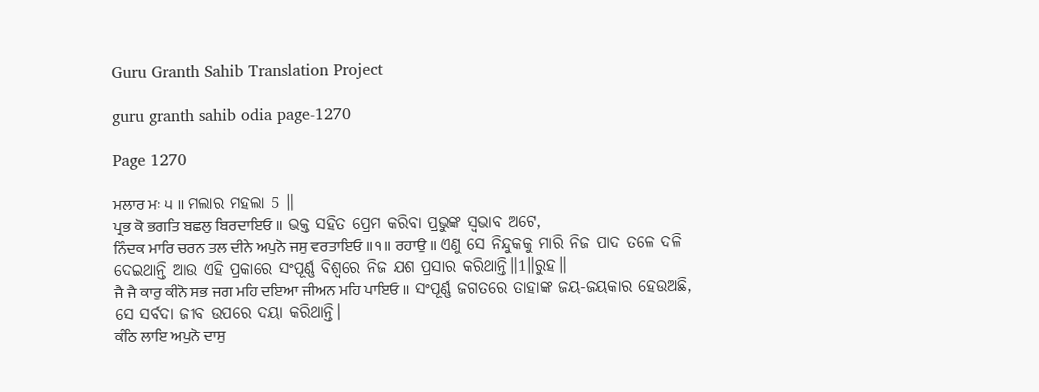Guru Granth Sahib Translation Project

guru granth sahib odia page-1270

Page 1270

ਮਲਾਰ ਮਃ ੫ ॥ ମଲାର ମହଲା 5 ॥
ਪ੍ਰਭ ਕੋ ਭਗਤਿ ਬਛਲੁ ਬਿਰਦਾਇਓ ॥ ଭକ୍ତ ସହିତ ପ୍ରେମ କରିବା ପ୍ରଭୁଙ୍କ ସ୍ଵଭାବ ଅଟେ,
ਨਿੰਦਕ ਮਾਰਿ ਚਰਨ ਤਲ ਦੀਨੇ ਅਪੁਨੋ ਜਸੁ ਵਰਤਾਇਓ ॥੧॥ ਰਹਾਉ ॥ ଏଣୁ ସେ ନିନ୍ଦୁକକୁ ମାରି ନିଜ ପାଦ ତଳେ ଦଳି ଦେଇଥାନ୍ତି ଆଉ ଏହି ପ୍ରକାରେ ସଂପୂର୍ଣ୍ଣ ବିଶ୍ଵରେ ନିଜ ଯଶ ପ୍ରସାର କରିଥାନ୍ତି॥1॥ରୁହ॥
ਜੈ ਜੈ ਕਾਰੁ ਕੀਨੋ ਸਭ ਜਗ ਮਹਿ ਦਇਆ ਜੀਅਨ ਮਹਿ ਪਾਇਓ ॥ ସଂପୂର୍ଣ୍ଣ ଜଗତରେ ତାହାଙ୍କ ଜୟ-ଜୟକାର ହେଉଅଛି, ସେ ସର୍ବଦା ଜୀବ ଉପରେ ଦୟା କରିଥାନ୍ତି।
ਕੰਠਿ ਲਾਇ ਅਪੁਨੋ ਦਾਸੁ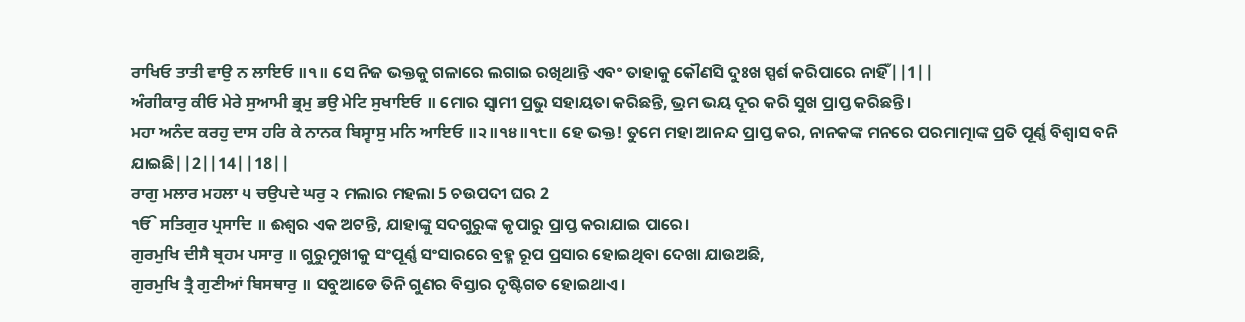ਰਾਖਿਓ ਤਾਤੀ ਵਾਉ ਨ ਲਾਇਓ ॥੧॥ ସେ ନିଜ ଭକ୍ତକୁ ଗଳାରେ ଲଗାଇ ରଖିଥାନ୍ତି ଏବଂ ତାହାକୁ କୌଣସି ଦୁଃଖ ସ୍ପର୍ଶ କରିପାରେ ନାହିଁ||1||
ਅੰਗੀਕਾਰੁ ਕੀਓ ਮੇਰੇ ਸੁਆਮੀ ਭ੍ਰਮੁ ਭਉ ਮੇਟਿ ਸੁਖਾਇਓ ॥ ମୋର ସ୍ଵାମୀ ପ୍ରଭୁ ସହାୟତା କରିଛନ୍ତି, ଭ୍ରମ ଭୟ ଦୂର କରି ସୁଖ ପ୍ରାପ୍ତ କରିଛନ୍ତି।
ਮਹਾ ਅਨੰਦ ਕਰਹੁ ਦਾਸ ਹਰਿ ਕੇ ਨਾਨਕ ਬਿਸ੍ਵਾਸੁ ਮਨਿ ਆਇਓ ॥੨॥੧੪॥੧੮॥ ହେ ଭକ୍ତ! ତୁମେ ମହା ଆନନ୍ଦ ପ୍ରାପ୍ତ କର, ନାନକଙ୍କ ମନରେ ପରମାତ୍ମାଙ୍କ ପ୍ରତି ପୂର୍ଣ୍ଣ ବିଶ୍ଵାସ ବନି ଯାଇଛି||2||14||18||
ਰਾਗੁ ਮਲਾਰ ਮਹਲਾ ੫ ਚਉਪਦੇ ਘਰੁ ੨ ମଲାର ମହଲା 5 ଚଉପଦୀ ଘର 2
ੴ ਸਤਿਗੁਰ ਪ੍ਰਸਾਦਿ ॥ ଈଶ୍ଵର ଏକ ଅଟନ୍ତି, ଯାହାଙ୍କୁ ସଦଗୁରୁଙ୍କ କୃପାରୁ ପ୍ରାପ୍ତ କରାଯାଇ ପାରେ।
ਗੁਰਮੁਖਿ ਦੀਸੈ ਬ੍ਰਹਮ ਪਸਾਰੁ ॥ ଗୁରୁମୁଖୀକୁ ସଂପୂର୍ଣ୍ଣ ସଂସାରରେ ବ୍ରହ୍ମ ରୂପ ପ୍ରସାର ହୋଇଥିବା ଦେଖା ଯାଉଅଛି,
ਗੁਰਮੁਖਿ ਤ੍ਰੈ ਗੁਣੀਆਂ ਬਿਸਥਾਰੁ ॥ ସବୁଆଡେ ତିନି ଗୁଣର ବିସ୍ତାର ଦୃଷ୍ଟିଗତ ହୋଇଥାଏ।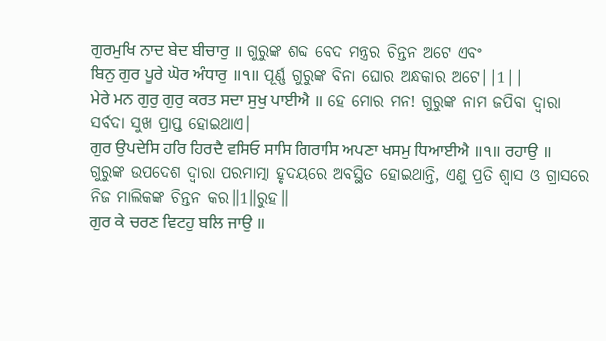ਗੁਰਮੁਖਿ ਨਾਦ ਬੇਦ ਬੀਚਾਰੁ ॥ ଗୁରୁଙ୍କ ଶବ୍ଦ ବେଦ ମନ୍ତ୍ରର ଚିନ୍ତନ ଅଟେ ଏବଂ
ਬਿਨੁ ਗੁਰ ਪੂਰੇ ਘੋਰ ਅੰਧਾਰੁ ॥੧॥ ପୂର୍ଣ୍ଣ ଗୁରୁଙ୍କ ବିନା ଘୋର ଅନ୍ଧକାର ଅଟେ||1||
ਮੇਰੇ ਮਨ ਗੁਰੁ ਗੁਰੁ ਕਰਤ ਸਦਾ ਸੁਖੁ ਪਾਈਐ ॥ ହେ ମୋର ମନ! ଗୁରୁଙ୍କ ନାମ ଜପିବା ଦ୍ଵାରା ସର୍ବଦା ସୁଖ ପ୍ରାପ୍ତ ହୋଇଥାଏ।
ਗੁਰ ਉਪਦੇਸਿ ਹਰਿ ਹਿਰਦੈ ਵਸਿਓ ਸਾਸਿ ਗਿਰਾਸਿ ਅਪਣਾ ਖਸਮੁ ਧਿਆਈਐ ॥੧॥ ਰਹਾਉ ॥ ଗୁରୁଙ୍କ ଉପଦେଶ ଦ୍ଵାରା ପରମାତ୍ମା ହୃଦୟରେ ଅବସ୍ଥିତ ହୋଇଥାନ୍ତି, ଏଣୁ ପ୍ରତି ଶ୍ଵାସ ଓ ଗ୍ରାସରେ ନିଜ ମାଲିକଙ୍କ ଚିନ୍ତନ କର॥1॥ରୁହ॥
ਗੁਰ ਕੇ ਚਰਣ ਵਿਟਹੁ ਬਲਿ ਜਾਉ ॥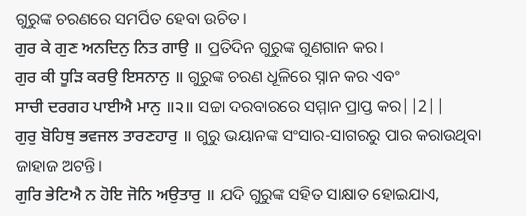ଗୁରୁଙ୍କ ଚରଣରେ ସମର୍ପିତ ହେବା ଉଚିତ।
ਗੁਰ ਕੇ ਗੁਣ ਅਨਦਿਨੁ ਨਿਤ ਗਾਉ ॥ ପ୍ରତିଦିନ ଗୁରୁଙ୍କ ଗୁଣଗାନ କର।
ਗੁਰ ਕੀ ਧੂੜਿ ਕਰਉ ਇਸਨਾਨੁ ॥ ଗୁରୁଙ୍କ ଚରଣ ଧୂଳିରେ ସ୍ନାନ କର ଏବଂ
ਸਾਚੀ ਦਰਗਹ ਪਾਈਐ ਮਾਨੁ ॥੨॥ ସଚ୍ଚା ଦରବାରରେ ସମ୍ମାନ ପ୍ରାପ୍ତ କର||2||
ਗੁਰੁ ਬੋਹਿਥੁ ਭਵਜਲ ਤਾਰਣਹਾਰੁ ॥ ଗୁରୁ ଭୟାନଙ୍କ ସଂସାର-ସାଗରରୁ ପାର କରାଉଥିବା ଜାହାଜ ଅଟନ୍ତି।
ਗੁਰਿ ਭੇਟਿਐ ਨ ਹੋਇ ਜੋਨਿ ਅਉਤਾਰੁ ॥ ଯଦି ଗୁରୁଙ୍କ ସହିତ ସାକ୍ଷାତ ହୋଇଯାଏ,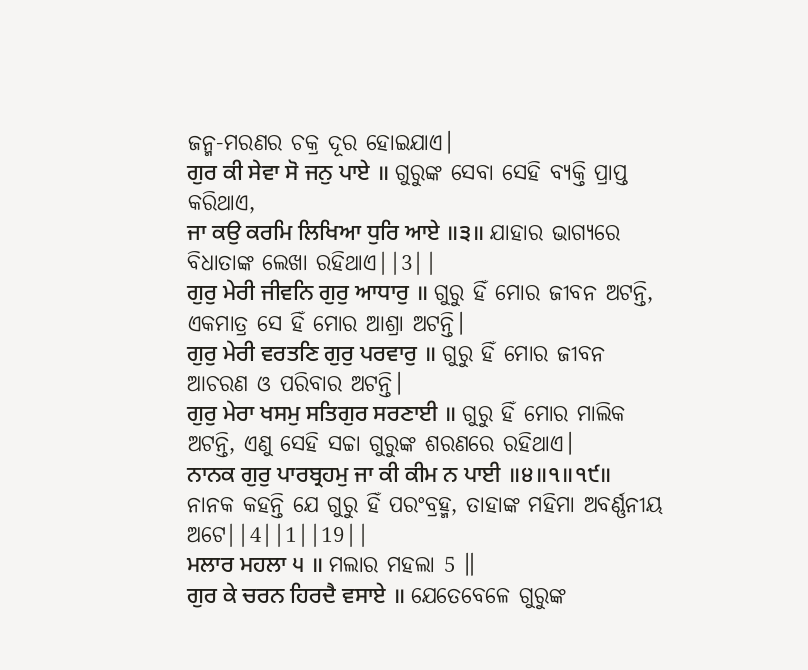ଜନ୍ମ-ମରଣର ଚକ୍ର ଦୂର ହୋଇଯାଏ।
ਗੁਰ ਕੀ ਸੇਵਾ ਸੋ ਜਨੁ ਪਾਏ ॥ ଗୁରୁଙ୍କ ସେବା ସେହି ବ୍ୟକ୍ତି ପ୍ରାପ୍ତ କରିଥାଏ,
ਜਾ ਕਉ ਕਰਮਿ ਲਿਖਿਆ ਧੁਰਿ ਆਏ ॥੩॥ ଯାହାର ଭାଗ୍ୟରେ ବିଧାତାଙ୍କ ଲେଖା ରହିଥାଏ||3||
ਗੁਰੁ ਮੇਰੀ ਜੀਵਨਿ ਗੁਰੁ ਆਧਾਰੁ ॥ ଗୁରୁ ହିଁ ମୋର ଜୀବନ ଅଟନ୍ତି, ଏକମାତ୍ର ସେ ହିଁ ମୋର ଆଶ୍ରା ଅଟନ୍ତି।
ਗੁਰੁ ਮੇਰੀ ਵਰਤਣਿ ਗੁਰੁ ਪਰਵਾਰੁ ॥ ଗୁରୁ ହିଁ ମୋର ଜୀବନ ଆଚରଣ ଓ ପରିବାର ଅଟନ୍ତି।
ਗੁਰੁ ਮੇਰਾ ਖਸਮੁ ਸਤਿਗੁਰ ਸਰਣਾਈ ॥ ଗୁରୁ ହିଁ ମୋର ମାଲିକ ଅଟନ୍ତି, ଏଣୁ ସେହି ସଚ୍ଚା ଗୁରୁଙ୍କ ଶରଣରେ ରହିଥାଏ।
ਨਾਨਕ ਗੁਰੁ ਪਾਰਬ੍ਰਹਮੁ ਜਾ ਕੀ ਕੀਮ ਨ ਪਾਈ ॥੪॥੧॥੧੯॥ ନାନକ କହନ୍ତି ଯେ ଗୁରୁ ହିଁ ପରଂବ୍ରହ୍ମ, ତାହାଙ୍କ ମହିମା ଅବର୍ଣ୍ଣନୀୟ ଅଟେ||4||1||19||
ਮਲਾਰ ਮਹਲਾ ੫ ॥ ମଲାର ମହଲା 5 ॥
ਗੁਰ ਕੇ ਚਰਨ ਹਿਰਦੈ ਵਸਾਏ ॥ ଯେତେବେଳେ ଗୁରୁଙ୍କ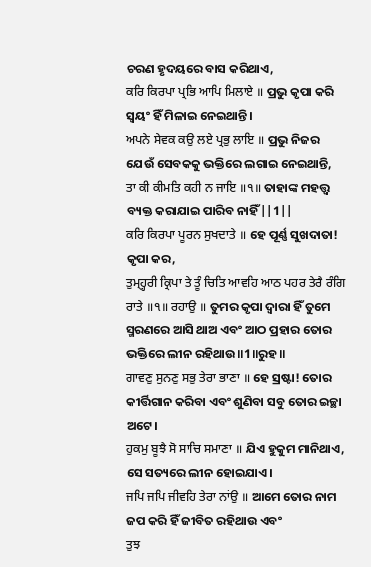ଚରଣ ହୃଦୟରେ ବାସ କରିଥାଏ,
ਕਰਿ ਕਿਰਪਾ ਪ੍ਰਭਿ ਆਪਿ ਮਿਲਾਏ ॥ ପ୍ରଭୁ କୃପା କରି ସ୍ଵୟଂ ହିଁ ମିଳାଇ ନେଇଥାନ୍ତି।
ਅਪਨੇ ਸੇਵਕ ਕਉ ਲਏ ਪ੍ਰਭੁ ਲਾਇ ॥ ପ୍ରଭୁ ନିଜର ଯେଉଁ ସେବକକୁ ଭକ୍ତିରେ ଲଗାଇ ନେଇଥାନ୍ତି,
ਤਾ ਕੀ ਕੀਮਤਿ ਕਹੀ ਨ ਜਾਇ ॥੧॥ ତାହାଙ୍କ ମହତ୍ତ୍ଵ ବ୍ୟକ୍ତ କରାଯାଇ ପାରିବ ନାହିଁ||1||
ਕਰਿ ਕਿਰਪਾ ਪੂਰਨ ਸੁਖਦਾਤੇ ॥ ହେ ପୂର୍ଣ୍ଣ ସୁଖଦାତା! କୃପା କର,
ਤੁਮ੍ਹ੍ਹਰੀ ਕ੍ਰਿਪਾ ਤੇ ਤੂੰ ਚਿਤਿ ਆਵਹਿ ਆਠ ਪਹਰ ਤੇਰੈ ਰੰਗਿ ਰਾਤੇ ॥੧॥ ਰਹਾਉ ॥ ତୁମର କୃପା ଦ୍ଵାରା ହିଁ ତୁମେ ସ୍ମରଣରେ ଆସି ଥାଅ ଏବଂ ଆଠ ପ୍ରହାର ତୋର ଭକ୍ତିରେ ଲୀନ ରହିଥାଉ॥1॥ରୁହ॥
ਗਾਵਣੁ ਸੁਨਣੁ ਸਭੁ ਤੇਰਾ ਭਾਣਾ ॥ ହେ ସ୍ରଷ୍ଟା! ତୋର କୀର୍ତ୍ତିଗାନ କରିବା ଏବଂ ଶୁଣିବା ସବୁ ତୋର ଇଚ୍ଛା ଅଟେ।
ਹੁਕਮੁ ਬੂਝੈ ਸੋ ਸਾਚਿ ਸਮਾਣਾ ॥ ଯିଏ ହୁକୁମ ମାନିଥାଏ, ସେ ସତ୍ୟରେ ଲୀନ ହୋଇଯାଏ।
ਜਪਿ ਜਪਿ ਜੀਵਹਿ ਤੇਰਾ ਨਾਂਉ ॥ ଆମେ ତୋର ନାମ ଜପ କରି ହିଁ ଜୀବିତ ରହିଥାଉ ଏବଂ
ਤੁਝ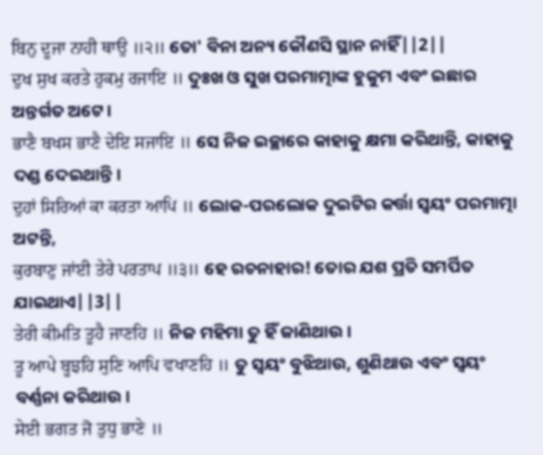ਬਿਨੁ ਦੂਜਾ ਨਾਹੀ ਥਾਉ ॥੨॥ ତୋ' ବିନା ଅନ୍ୟ କୌଣସି ସ୍ଥାନ ନାହିଁ||2||
ਦੁਖ ਸੁਖ ਕਰਤੇ ਹੁਕਮੁ ਰਜਾਇ ॥ ଦୁଃଖ ଓ ସୁଖ ପରମାତ୍ମାଙ୍କ ହୁକୁମ ଏବଂ ଇଛାର ଅନ୍ତର୍ଗତ ଅଟେ।
ਭਾਣੈ ਬਖਸ ਭਾਣੈ ਦੇਇ ਸਜਾਇ ॥ ସେ ନିଜ ଇଚ୍ଛାରେ କାହାକୁ କ୍ଷମା କରିଥାନ୍ତି, କାହାକୁ ଦଣ୍ଡ ଦେଇଥାନ୍ତି।
ਦੁਹਾਂ ਸਿਰਿਆਂ ਕਾ ਕਰਤਾ ਆਪਿ ॥ ଲୋକ-ପରଲୋକ ଦୁଇଟିର କର୍ତ୍ତା ସ୍ଵୟଂ ପରମାତ୍ମା ଅଟନ୍ତି,
ਕੁਰਬਾਣੁ ਜਾਂਈ ਤੇਰੇ ਪਰਤਾਪ ॥੩॥ ହେ ରଚନାହାର! ତୋର ଯଶ ପ୍ରତି ସମର୍ପିତ ଯାଇଥାଏ||3||
ਤੇਰੀ ਕੀਮਤਿ ਤੂਹੈ ਜਾਣਹਿ ॥ ନିଜ ମହିମା ତୁ ହିଁ ଜାଣିଥାଉ।
ਤੂ ਆਪੇ ਬੂਝਹਿ ਸੁਣਿ ਆਪਿ ਵਖਾਣਹਿ ॥ ତୁ ସ୍ଵୟଂ ବୁଝିଥାଉ, ଶୁଣିଥାଉ ଏବଂ ସ୍ଵୟଂ ବର୍ଣ୍ଣନା କରିଥାଉ।
ਸੇਈ ਭਗਤ ਜੋ ਤੁਧੁ ਭਾਣੇ ॥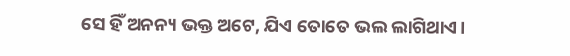ସେ ହିଁ ଅନନ୍ୟ ଭକ୍ତ ଅଟେ, ଯିଏ ତୋତେ ଭଲ ଲାଗିଥାଏ।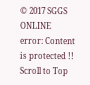© 2017 SGGS ONLINE
error: Content is protected !!
Scroll to Top